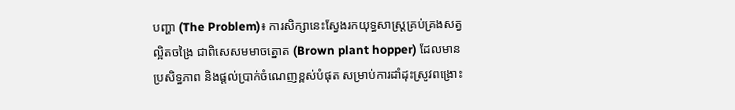បញ្ហា (The Problem)៖ ការសិក្សានេះស្វែងរកយុទ្ធសាស្ត្រគ្រប់គ្រងសត្វល្អិតចង្រៃ ជាពិសេសមមាចត្នោត (Brown plant hopper) ដែលមានប្រសិទ្ធភាព និងផ្តល់ប្រាក់ចំណេញខ្ពស់បំផុត សម្រាប់ការដាំដុះស្រូវពង្រោះ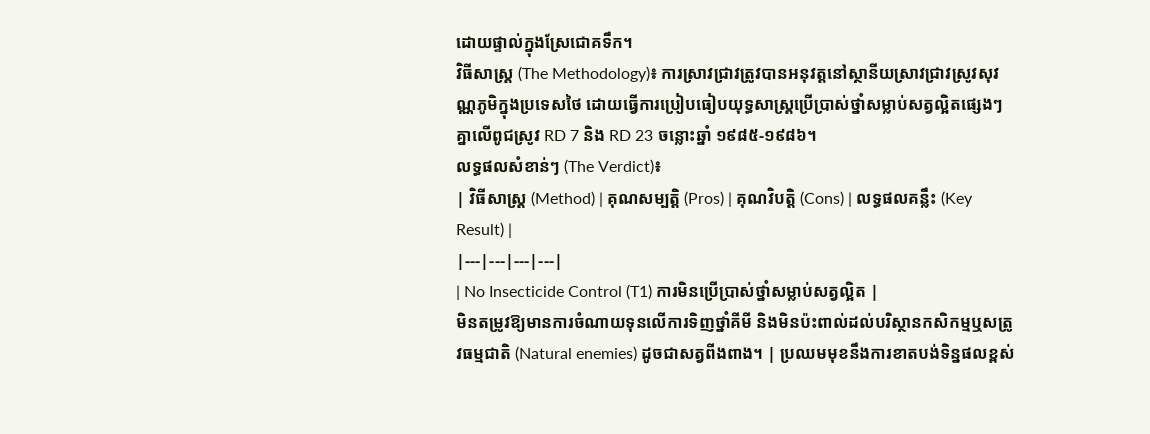ដោយផ្ទាល់ក្នុងស្រែជោគទឹក។
វិធីសាស្ត្រ (The Methodology)៖ ការស្រាវជ្រាវត្រូវបានអនុវត្តនៅស្ថានីយស្រាវជ្រាវស្រូវសុវណ្ណភូមិក្នុងប្រទេសថៃ ដោយធ្វើការប្រៀបធៀបយុទ្ធសាស្ត្រប្រើប្រាស់ថ្នាំសម្លាប់សត្វល្អិតផ្សេងៗគ្នាលើពូជស្រូវ RD 7 និង RD 23 ចន្លោះឆ្នាំ ១៩៨៥-១៩៨៦។
លទ្ធផលសំខាន់ៗ (The Verdict)៖
| វិធីសាស្ត្រ (Method) | គុណសម្បត្តិ (Pros) | គុណវិបត្តិ (Cons) | លទ្ធផលគន្លឹះ (Key Result) |
|---|---|---|---|
| No Insecticide Control (T1) ការមិនប្រើប្រាស់ថ្នាំសម្លាប់សត្វល្អិត |
មិនតម្រូវឱ្យមានការចំណាយទុនលើការទិញថ្នាំគីមី និងមិនប៉ះពាល់ដល់បរិស្ថានកសិកម្មឬសត្រូវធម្មជាតិ (Natural enemies) ដូចជាសត្វពីងពាង។ | ប្រឈមមុខនឹងការខាតបង់ទិន្នផលខ្ពស់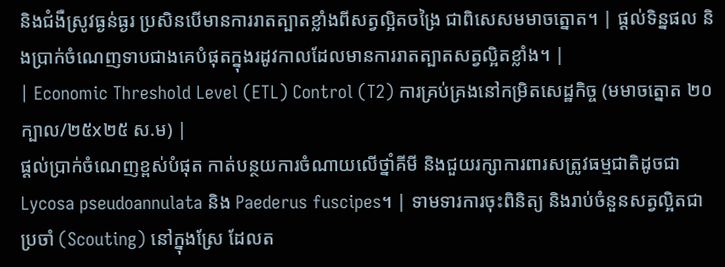និងជំងឺស្រូវធ្ងន់ធ្ងរ ប្រសិនបើមានការរាតត្បាតខ្លាំងពីសត្វល្អិតចង្រៃ ជាពិសេសមមាចត្នោត។ | ផ្តល់ទិន្នផល និងប្រាក់ចំណេញទាបជាងគេបំផុតក្នុងរដូវកាលដែលមានការរាតត្បាតសត្វល្អិតខ្លាំង។ |
| Economic Threshold Level (ETL) Control (T2) ការគ្រប់គ្រងនៅកម្រិតសេដ្ឋកិច្ច (មមាចត្នោត ២០ក្បាល/២៥x២៥ ស.ម) |
ផ្តល់ប្រាក់ចំណេញខ្ពស់បំផុត កាត់បន្ថយការចំណាយលើថ្នាំគីមី និងជួយរក្សាការពារសត្រូវធម្មជាតិដូចជា Lycosa pseudoannulata និង Paederus fuscipes។ | ទាមទារការចុះពិនិត្យ និងរាប់ចំនួនសត្វល្អិតជាប្រចាំ (Scouting) នៅក្នុងស្រែ ដែលត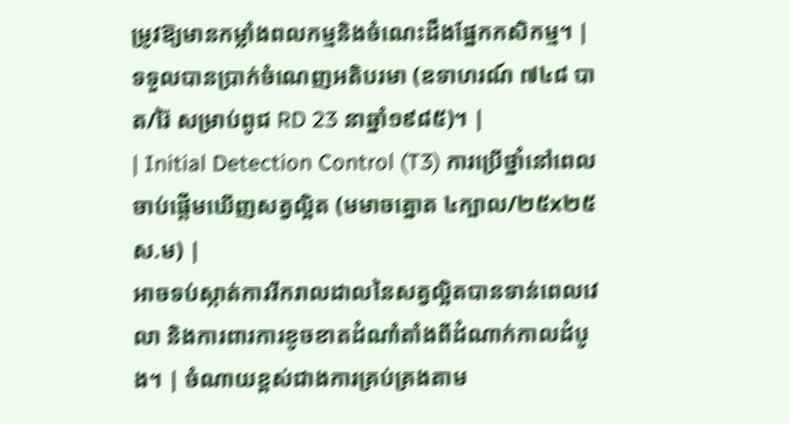ម្រូវឱ្យមានកម្លាំងពលកម្មនិងចំណេះដឹងផ្នែកកសិកម្ម។ | ទទួលបានប្រាក់ចំណេញអតិបរមា (ឧទាហរណ៍ ៧៤៨ បាត/រ៉ៃ សម្រាប់ពូជ RD 23 នាឆ្នាំ១៩៨៥)។ |
| Initial Detection Control (T3) ការប្រើថ្នាំនៅពេលចាប់ផ្តើមឃើញសត្វល្អិត (មមាចត្នោត ៤ក្បាល/២៥x២៥ ស.ម) |
អាចទប់ស្កាត់ការរីករាលដាលនៃសត្វល្អិតបានទាន់ពេលវេលា និងការពារការខូចខាតដំណាំតាំងពីដំណាក់កាលដំបូង។ | ចំណាយខ្ពស់ជាងការគ្រប់គ្រងតាម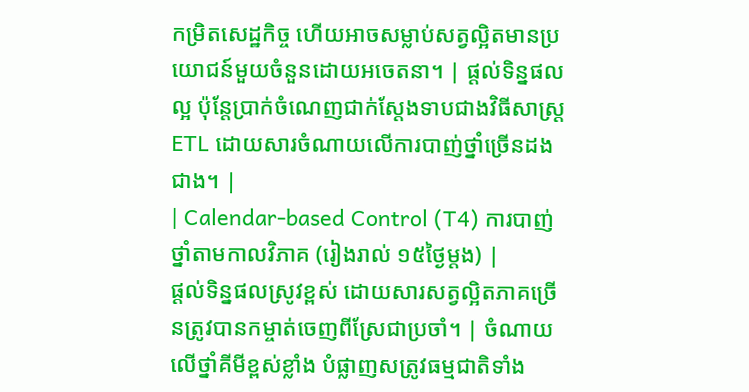កម្រិតសេដ្ឋកិច្ច ហើយអាចសម្លាប់សត្វល្អិតមានប្រយោជន៍មួយចំនួនដោយអចេតនា។ | ផ្តល់ទិន្នផលល្អ ប៉ុន្តែប្រាក់ចំណេញជាក់ស្តែងទាបជាងវិធីសាស្ត្រ ETL ដោយសារចំណាយលើការបាញ់ថ្នាំច្រើនដងជាង។ |
| Calendar-based Control (T4) ការបាញ់ថ្នាំតាមកាលវិភាគ (រៀងរាល់ ១៥ថ្ងៃម្តង) |
ផ្តល់ទិន្នផលស្រូវខ្ពស់ ដោយសារសត្វល្អិតភាគច្រើនត្រូវបានកម្ចាត់ចេញពីស្រែជាប្រចាំ។ | ចំណាយលើថ្នាំគីមីខ្ពស់ខ្លាំង បំផ្លាញសត្រូវធម្មជាតិទាំង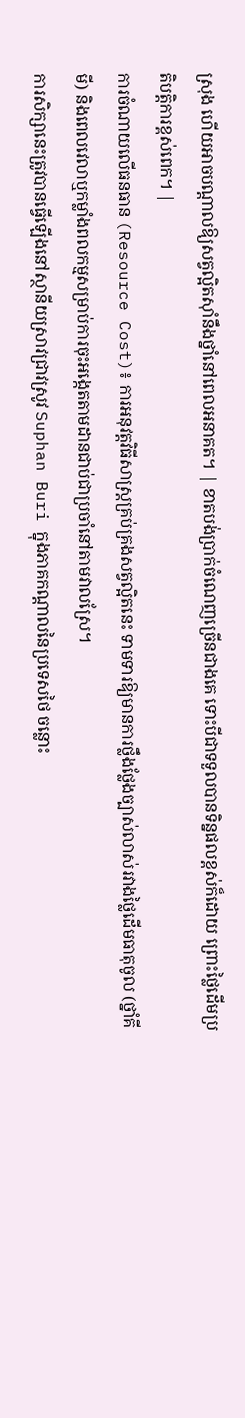ស្រុង ហើយអាចបណ្តាលឱ្យសត្វល្អិតស៊ាំនឹងថ្នាំនៅពេលអនាគត។ | ខាតបង់ប្រាក់ចំណេញច្រើនជាងគេ ទោះបីជាទទួលបានទិន្នផលខ្ពស់ក៏ដោយ ព្រោះថ្លៃដើមប្រតិបត្តិការខ្ពស់ពេក។ |
ការចំណាយលើធនធាន (Resource Cost)៖ ការអនុវត្តវិធីសាស្ត្រគ្រប់គ្រងសត្វល្អិតនេះ ទាមទារឱ្យមានការថ្លឹងថ្លែងច្បាស់លាស់រវាងថ្លៃដើមធាតុចូល (ថ្នាំគីមី) និងពេលវេលាឬកម្លាំងពលកម្មសម្រាប់ការចុះអង្កេតតាមដានជាប់ជាប្រចាំនៅតាមវាលស្រែ។
ការសិក្សានេះត្រូវបានធ្វើឡើងនៅស្ថានីយស្រាវជ្រាវស្រូវ Suphan Buri ក្នុងភាគកណ្តាលនៃប្រទេសថៃ ចន្លោះ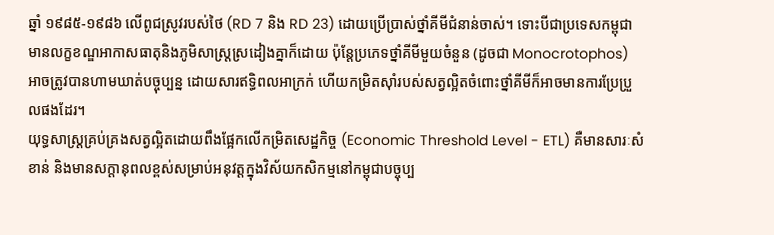ឆ្នាំ ១៩៨៥-១៩៨៦ លើពូជស្រូវរបស់ថៃ (RD 7 និង RD 23) ដោយប្រើប្រាស់ថ្នាំគីមីជំនាន់ចាស់។ ទោះបីជាប្រទេសកម្ពុជាមានលក្ខខណ្ឌអាកាសធាតុនិងភូមិសាស្ត្រស្រដៀងគ្នាក៏ដោយ ប៉ុន្តែប្រភេទថ្នាំគីមីមួយចំនួន (ដូចជា Monocrotophos) អាចត្រូវបានហាមឃាត់បច្ចុប្បន្ន ដោយសារឥទ្ធិពលអាក្រក់ ហើយកម្រិតស៊ាំរបស់សត្វល្អិតចំពោះថ្នាំគីមីក៏អាចមានការប្រែប្រួលផងដែរ។
យុទ្ធសាស្ត្រគ្រប់គ្រងសត្វល្អិតដោយពឹងផ្អែកលើកម្រិតសេដ្ឋកិច្ច (Economic Threshold Level - ETL) គឺមានសារៈសំខាន់ និងមានសក្តានុពលខ្ពស់សម្រាប់អនុវត្តក្នុងវិស័យកសិកម្មនៅកម្ពុជាបច្ចុប្ប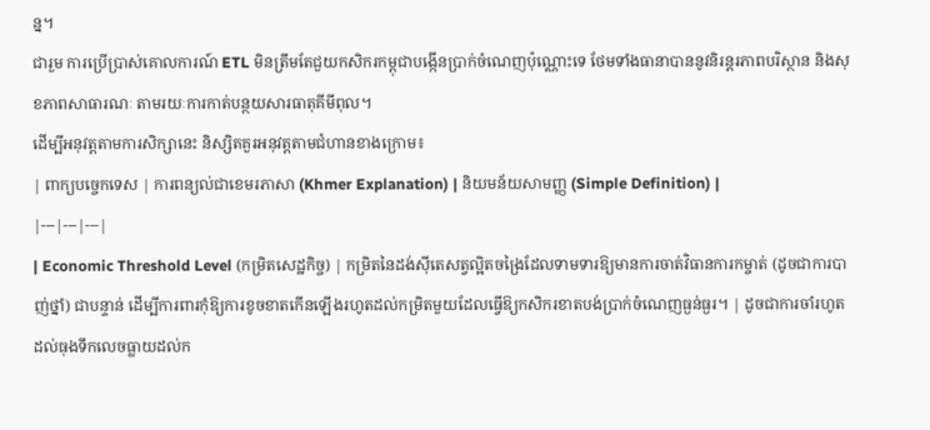ន្ន។
ជារួម ការប្រើប្រាស់គោលការណ៍ ETL មិនត្រឹមតែជួយកសិករកម្ពុជាបង្កើនប្រាក់ចំណេញប៉ុណ្ណោះទេ ថែមទាំងធានាបាននូវនិរន្តរភាពបរិស្ថាន និងសុខភាពសាធារណៈ តាមរយៈការកាត់បន្ថយសារធាតុគីមីពុល។
ដើម្បីអនុវត្តតាមការសិក្សានេះ និស្សិតគួរអនុវត្តតាមជំហានខាងក្រោម៖
| ពាក្យបច្ចេកទេស | ការពន្យល់ជាខេមរភាសា (Khmer Explanation) | និយមន័យសាមញ្ញ (Simple Definition) |
|---|---|---|
| Economic Threshold Level (កម្រិតសេដ្ឋកិច្ច) | កម្រិតនៃដង់ស៊ីតេសត្វល្អិតចង្រៃដែលទាមទារឱ្យមានការចាត់វិធានការកម្ចាត់ (ដូចជាការបាញ់ថ្នាំ) ជាបន្ទាន់ ដើម្បីការពារកុំឱ្យការខូចខាតកើនឡើងរហូតដល់កម្រិតមួយដែលធ្វើឱ្យកសិករខាតបង់ប្រាក់ចំណេញធ្ងន់ធ្ងរ។ | ដូចជាការចាំរហូតដល់ធុងទឹកលេចធ្លាយដល់ក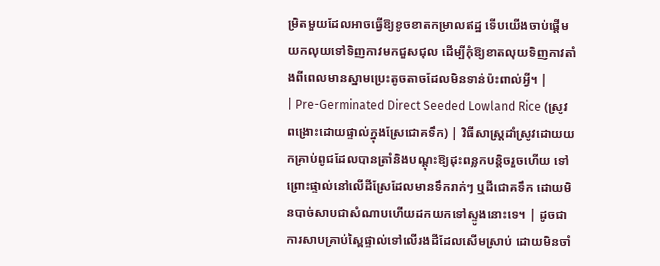ម្រិតមួយដែលអាចធ្វើឱ្យខូចខាតកម្រាលឥដ្ឋ ទើបយើងចាប់ផ្តើមយកលុយទៅទិញកាវមកជួសជុល ដើម្បីកុំឱ្យខាតលុយទិញកាវតាំងពីពេលមានស្នាមប្រេះតូចតាចដែលមិនទាន់ប៉ះពាល់អ្វី។ |
| Pre-Germinated Direct Seeded Lowland Rice (ស្រូវពង្រោះដោយផ្ទាល់ក្នុងស្រែជោគទឹក) | វិធីសាស្ត្រដាំស្រូវដោយយកគ្រាប់ពូជដែលបានត្រាំនិងបណ្តុះឱ្យដុះពន្លកបន្តិចរួចហើយ ទៅព្រោះផ្ទាល់នៅលើដីស្រែដែលមានទឹករាក់ៗ ឬដីជោគទឹក ដោយមិនបាច់សាបជាសំណាបហើយដកយកទៅស្ទូងនោះទេ។ | ដូចជាការសាបគ្រាប់ស្ពៃផ្ទាល់ទៅលើរងដីដែលសើមស្រាប់ ដោយមិនចាំ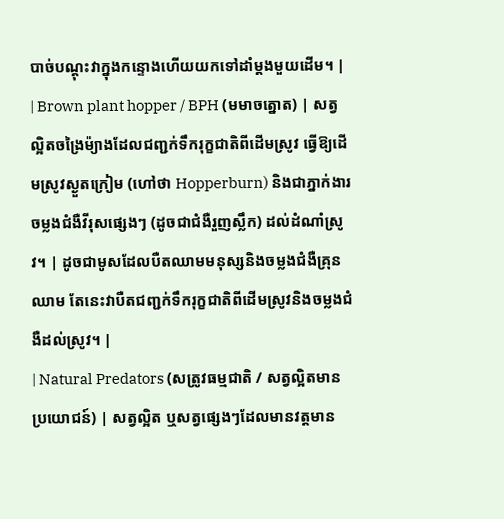បាច់បណ្តុះវាក្នុងកន្ទោងហើយយកទៅដាំម្តងមួយដើម។ |
| Brown plant hopper / BPH (មមាចត្នោត) | សត្វល្អិតចង្រៃម៉្យាងដែលជញ្ជក់ទឹករុក្ខជាតិពីដើមស្រូវ ធ្វើឱ្យដើមស្រូវស្ងួតក្រៀម (ហៅថា Hopperburn) និងជាភ្នាក់ងារចម្លងជំងឺវីរុសផ្សេងៗ (ដូចជាជំងឺរួញស្លឹក) ដល់ដំណាំស្រូវ។ | ដូចជាមូសដែលបឺតឈាមមនុស្សនិងចម្លងជំងឺគ្រុនឈាម តែនេះវាបឺតជញ្ជក់ទឹករុក្ខជាតិពីដើមស្រូវនិងចម្លងជំងឺដល់ស្រូវ។ |
| Natural Predators (សត្រូវធម្មជាតិ / សត្វល្អិតមានប្រយោជន៍) | សត្វល្អិត ឬសត្វផ្សេងៗដែលមានវត្តមាន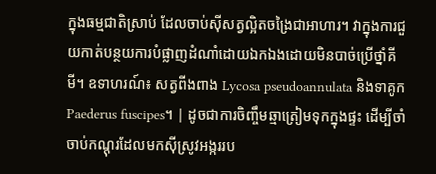ក្នុងធម្មជាតិស្រាប់ ដែលចាប់ស៊ីសត្វល្អិតចង្រៃជាអាហារ។ វាក្នុងការជួយកាត់បន្ថយការបំផ្លាញដំណាំដោយឯកឯងដោយមិនបាច់ប្រើថ្នាំគីមី។ ឧទាហរណ៍៖ សត្វពីងពាង Lycosa pseudoannulata និងទាគូក Paederus fuscipes។ | ដូចជាការចិញ្ចឹមឆ្មាត្រៀមទុកក្នុងផ្ទះ ដើម្បីចាំចាប់កណ្តុរដែលមកស៊ីស្រូវអង្កររប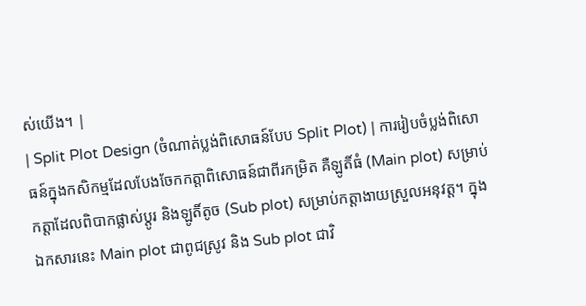ស់យើង។ |
| Split Plot Design (ចំណាត់ប្លង់ពិសោធន៍បែប Split Plot) | ការរៀបចំប្លង់ពិសោធន៍ក្នុងកសិកម្មដែលបែងចែកកត្តាពិសោធន៍ជាពីរកម្រិត គឺឡូតិ៍ធំ (Main plot) សម្រាប់កត្តាដែលពិបាកផ្លាស់ប្តូរ និងឡូតិ៍តូច (Sub plot) សម្រាប់កត្តាងាយស្រួលអនុវត្ត។ ក្នុងឯកសារនេះ Main plot ជាពូជស្រូវ និង Sub plot ជាវិ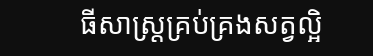ធីសាស្ត្រគ្រប់គ្រងសត្វល្អិ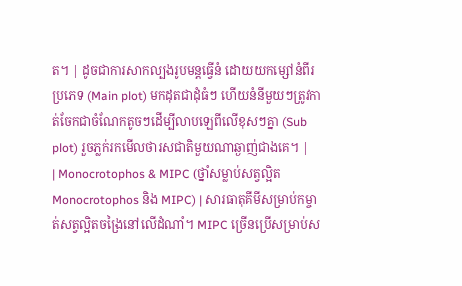ត។ | ដូចជាការសាកល្បងរូបមន្តធ្វើនំ ដោយយកម្សៅនំពីរប្រភេទ (Main plot) មកដុតជាដុំធំៗ ហើយនំនីមួយៗត្រូវកាត់ចែកជាចំណែកតូចៗដើម្បីលាបឡេពីលើខុសៗគ្នា (Sub plot) រួចភ្លក់រកមើលថារសជាតិមួយណាឆ្ងាញ់ជាងគេ។ |
| Monocrotophos & MIPC (ថ្នាំសម្លាប់សត្វល្អិត Monocrotophos និង MIPC) | សារធាតុគីមីសម្រាប់កម្ចាត់សត្វល្អិតចង្រៃនៅលើដំណាំ។ MIPC ច្រើនប្រើសម្រាប់ស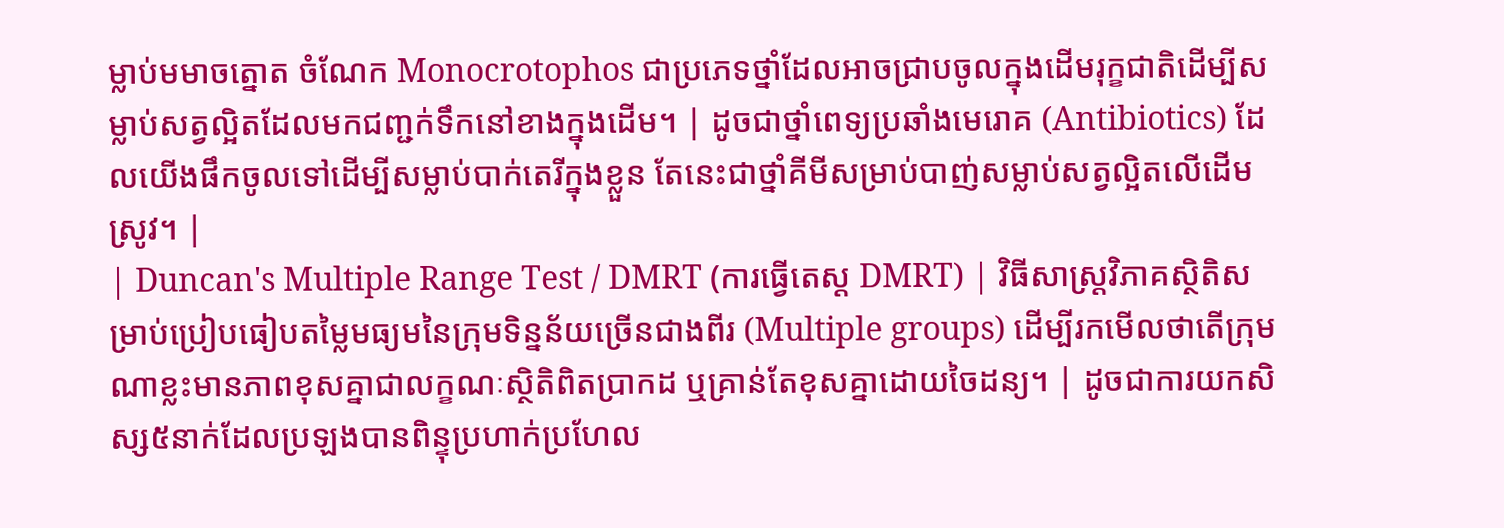ម្លាប់មមាចត្នោត ចំណែក Monocrotophos ជាប្រភេទថ្នាំដែលអាចជ្រាបចូលក្នុងដើមរុក្ខជាតិដើម្បីសម្លាប់សត្វល្អិតដែលមកជញ្ជក់ទឹកនៅខាងក្នុងដើម។ | ដូចជាថ្នាំពេទ្យប្រឆាំងមេរោគ (Antibiotics) ដែលយើងផឹកចូលទៅដើម្បីសម្លាប់បាក់តេរីក្នុងខ្លួន តែនេះជាថ្នាំគីមីសម្រាប់បាញ់សម្លាប់សត្វល្អិតលើដើមស្រូវ។ |
| Duncan's Multiple Range Test / DMRT (ការធ្វើតេស្ត DMRT) | វិធីសាស្ត្រវិភាគស្ថិតិសម្រាប់ប្រៀបធៀបតម្លៃមធ្យមនៃក្រុមទិន្នន័យច្រើនជាងពីរ (Multiple groups) ដើម្បីរកមើលថាតើក្រុមណាខ្លះមានភាពខុសគ្នាជាលក្ខណៈស្ថិតិពិតប្រាកដ ឬគ្រាន់តែខុសគ្នាដោយចៃដន្យ។ | ដូចជាការយកសិស្ស៥នាក់ដែលប្រឡងបានពិន្ទុប្រហាក់ប្រហែល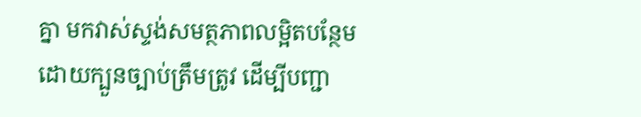គ្នា មកវាស់ស្ទង់សមត្ថភាពលម្អិតបន្ថែមដោយក្បួនច្បាប់ត្រឹមត្រូវ ដើម្បីបញ្ជា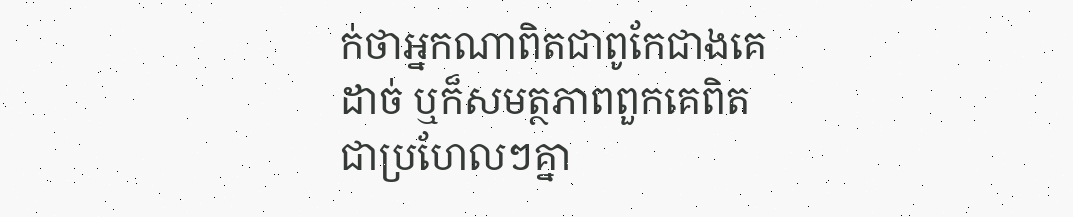ក់ថាអ្នកណាពិតជាពូកែជាងគេដាច់ ឬក៏សមត្ថភាពពួកគេពិតជាប្រហែលៗគ្នា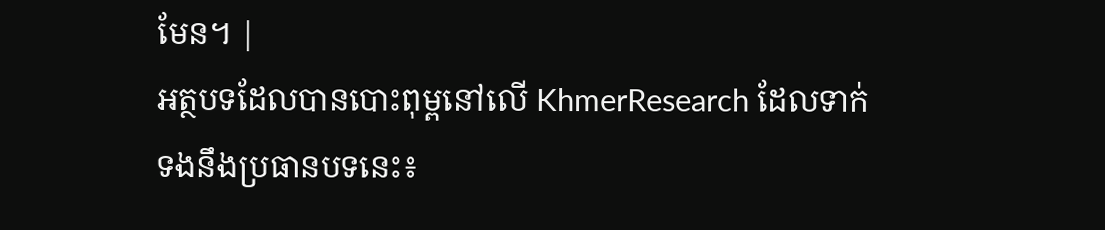មែន។ |
អត្ថបទដែលបានបោះពុម្ពនៅលើ KhmerResearch ដែលទាក់ទងនឹងប្រធានបទនេះ៖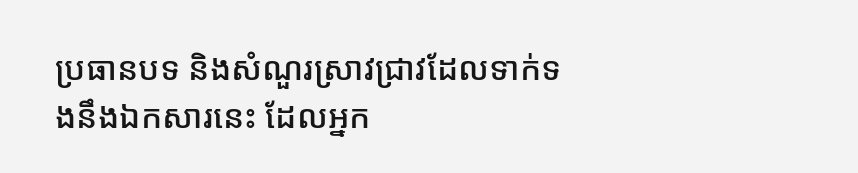ប្រធានបទ និងសំណួរស្រាវជ្រាវដែលទាក់ទងនឹងឯកសារនេះ ដែលអ្នក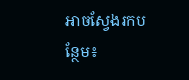អាចស្វែងរកបន្ថែម៖